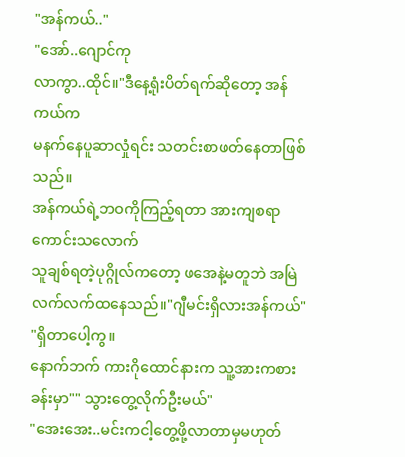"အန်ကယ်.."
"အော်..ဂျောင်ကု
လာကွာ..ထိုင်။"ဒီနေ့ရုံးပိတ်ရက်ဆိုတော့ အန်ကယ်က
မနက်နေပူဆာလှုံရင်း သတင်းစာဖတ်နေတာဖြစ်သည်။
အန်ကယ်ရဲ့ဘဝကိုကြည့်ရတာ အားကျစရာကောင်းသလောက်
သူချစ်ရတဲ့ပုဂ္ဂိုလ်ကတော့ ဖအေနဲ့မတူဘဲ အမြဲလက်လက်ထနေသည်။"ဂျီမင်းရှိလားအန်ကယ်"
"ရှိတာပေါ့ကွ။
နောက်ဘက် ကားဂိုထောင်နားက သူ့အားကစားခန်းမှာ"" သွားတွေ့လိုက်ဦးမယ်"
"အေးအေး..မင်းကငါ့တွေ့ဖို့လာတာမှမဟုတ်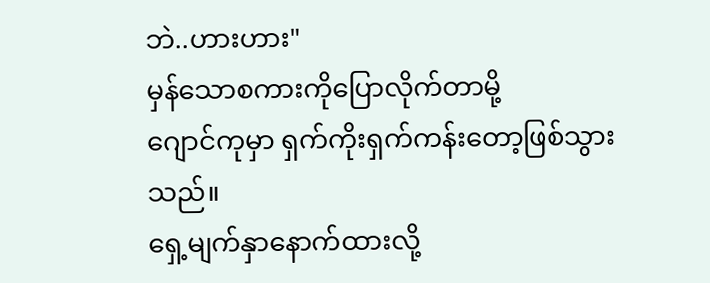ဘဲ..ဟားဟား"
မှန်သောစကားကိုပြောလိုက်တာမို့
ဂျောင်ကုမှာ ရှက်ကိုးရှက်ကန်းတော့ဖြစ်သွားသည်။
ရှေ့မျက်နှာနောက်ထားလို့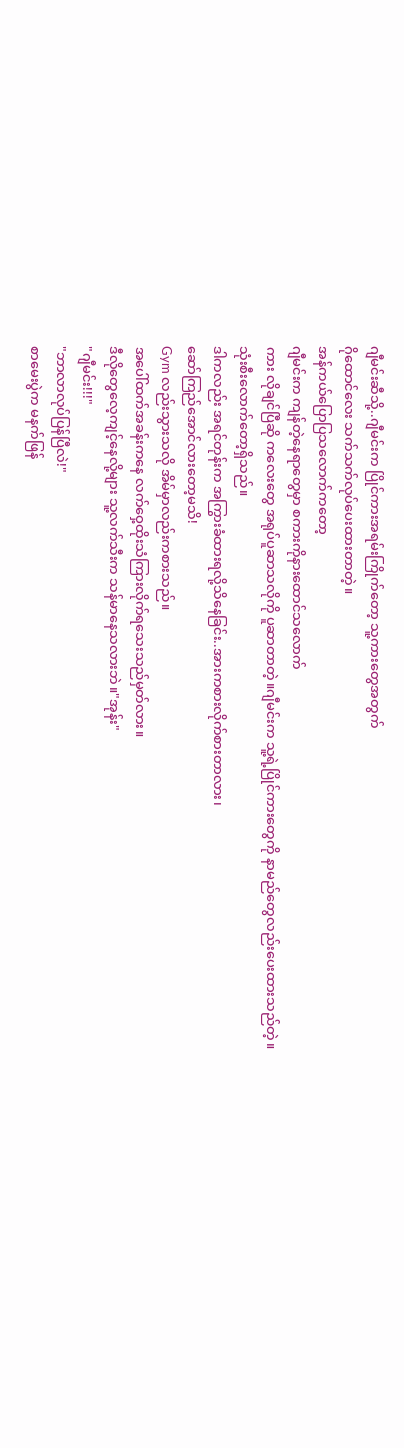ဂျီမင်းဆီသို့..ဂျီမင်းက ပြိုင်ကားအရမ်းကြိုက်တော့ သူ့ကားတွေအတွက်
ဂိုထောင်လေး သက်သက်လုပ်ပေးထားတာတဲ့။
အန်ကယ်ပြောပြသလောက်ကတော့
ဂျီမင်းက ကျန်တဲ့နေရာတွေမှာ စကားကိုနားထောင်သလောက်
ကား လိုချင်ပြီဆို ကလေးတွေ အရုပ်ပူဆာသလိုကို ပူဆာတာတဲ့။ဂျီမင်းက သူ့ရဲ့ပြိုင်ကားတွေကို နာမည်တွေလည်းပေးထားသည်တဲ့။
သုံးစီးလောက်တော့ရှိသည်။
ဒါကလည်း အရင်တုန်းက အကြွားခံထားရလို့သိနေခြင်း..အားကစားလိုက်စားတာလား၊
ဆော်ကြည်အောင်လားတော့မသိ!
Gym လည်းသွားသလို အိမ်မှာလည်းကစားသည်။
အပေါ်ထက်အခန်းကနေ လက်ဝှေ့ထိုးသံကြားလိုက်ရသေးသည်မှတ်လား။
ဒီလိုတွေလေ့ကျင့်နေလို့များ သူ့လက်သီးက သန်မာနေသလားဘဲ။"အုန်း"
"ဂျီမင်း!!!"
"ဘာလာလုပ်ပြန်ပြီလဲ!"
စာမေးပွဲက မနက်ဖြန်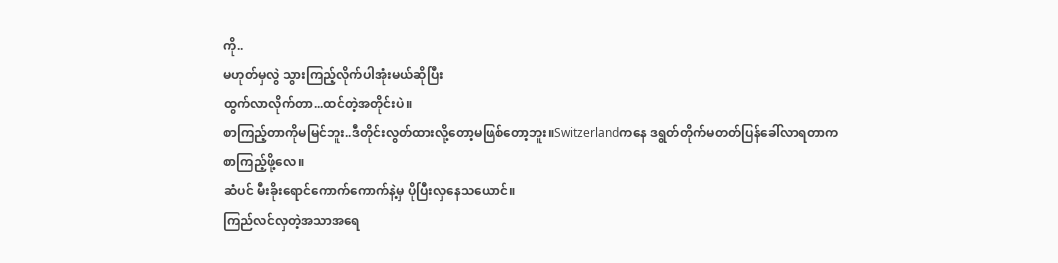ကို..
မဟုတ်မှလွဲ သွားကြည့်လိုက်ပါအုံးမယ်ဆိုပြီး
ထွက်လာလိုက်တာ...ထင်တဲ့အတိုင်းပဲ။
စာကြည့်တာကိုမမြင်ဘူး..ဒီတိုင်းလွတ်ထားလို့တော့မဖြစ်တော့ဘူး။Switzerlandကနေ ဒရွတ်တိုက်မတတ်ပြန်ခေါ်လာရတာက
စာကြည့်ဖို့လေ။
ဆံပင် မီးခိုးရောင်ကောက်ကောက်နဲ့မှ ပိုပြီးလှနေသယောင်။
ကြည်လင်လှတဲ့အသာအရေ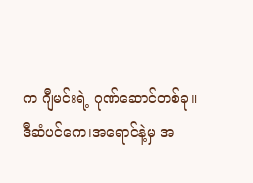က ဂျီမင်းရဲ့ ဂုဏ်ဆောင်တစ်ခု။
ဒီဆံပင်ကေ၊အရောင်နဲ့မှ အ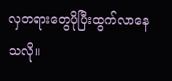လှတရားတွေပိုပြီးထွက်လာနေသလို။